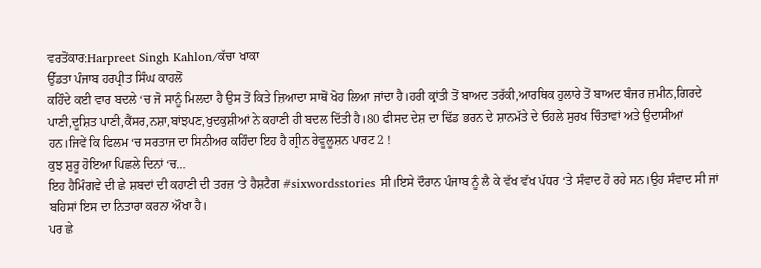ਵਰਤੋਂਕਾਰ:Harpreet Singh Kahlon/ਕੱਚਾ ਖਾਕਾ
ਉੱਡਤਾ ਪੰਜਾਬ ਹਰਪ੍ਰੀਤ ਸਿੰਘ ਕਾਹਲੋਂ
ਕਹਿੰਦੇ ਕਈ ਵਾਰ ਬਦਲੇ ‘ਚ ਜੋ ਸਾਨੂੰ ਮਿਲਦਾ ਹੈ ਉਸ ਤੋਂ ਕਿਤੇ ਜ਼ਿਆਦਾ ਸਾਥੋਂ ਖੋਹ ਲਿਆ ਜਾਂਦਾ ਹੈ।ਹਰੀ ਕ੍ਰਾਂਤੀ ਤੋਂ ਬਾਅਦ ਤਰੱਕੀ,ਆਰਥਿਕ ਹੁਲਾਰੇ ਤੋਂ ਬਾਅਦ ਬੰਜਰ ਜ਼ਮੀਨ,ਗਿਰਦੇ ਪਾਣੀ,ਦੂਸ਼ਿਤ ਪਾਣੀ,ਕੈਂਸਰ,ਨਸ਼ਾ,ਬਾਂਝਪਣ,ਖੁਦਕੁਸ਼ੀਆਂ ਨੇ ਕਹਾਣੀ ਹੀ ਬਦਲ ਦਿੱਤੀ ਹੈ।80 ਫੀਸਦ ਦੇਸ਼ ਦਾ ਢਿੱਡ ਭਰਨ ਦੇ ਸ਼ਾਨਮੱਤੇ ਦੇ ਓਹਲੇ ਸੁਰਖ ਚਿੰਤਾਵਾਂ ਅਤੇ ਉਦਾਸੀਆਂ ਹਨ।ਜਿਵੇਂ ਕਿ ਫਿਲਮ ‘ਚ ਸਰਤਾਜ ਦਾ ਸਿਨੀਅਰ ਕਹਿੰਦਾ ਇਹ ਹੈ ਗ੍ਰੀਨ ਰੇਵੂਲੂਸ਼ਨ ਪਾਰਟ 2 !
ਕੁਝ ਸ਼ੁਰੂ ਹੋਇਆ ਪਿਛਲੇ ਦਿਨਾਂ ‘ਚ…
ਇਹ ਹੈਮਿੰਗਵੇ ਦੀ ਛੇ ਸ਼ਬਦਾਂ ਦੀ ਕਹਾਣੀ ਦੀ ਤਰਜ਼ ‘ਤੇ ਹੈਸ਼ਟੈਗ #sixwordsstories ਸੀ।ਇਸੇ ਦੌਰਾਨ ਪੰਜਾਬ ਨੂੰ ਲੈ ਕੇ ਵੱਖ ਵੱਖ ਪੱਧਰ ‘ਤੇ ਸੰਵਾਦ ਹੋ ਰਹੇ ਸਨ।ਉਹ ਸੰਵਾਦ ਸੀ ਜਾਂ ਬਹਿਸਾਂ ਇਸ ਦਾ ਨਿਤਾਰਾ ਕਰਨਾ ਔਖਾ ਹੈ।
ਪਰ ਛੇ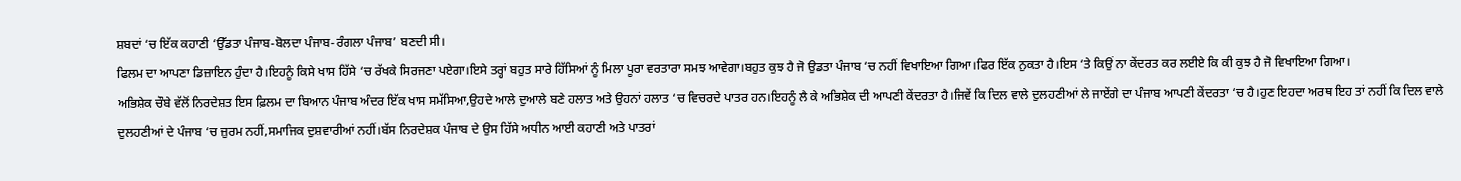ਸ਼ਬਦਾਂ ‘ਚ ਇੱਕ ਕਹਾਣੀ ‘ਉੱਡਤਾ ਪੰਜਾਬ-ਬੋਲਦਾ ਪੰਜਾਬ-ਰੰਗਲਾ ਪੰਜਾਬ’ ਬਣਦੀ ਸੀ।
ਫਿਲਮ ਦਾ ਆਪਣਾ ਡਿਜ਼ਾਇਨ ਹੁੰਦਾ ਹੈ।ਇਹਨੂੰ ਕਿਸੇ ਖਾਸ ਹਿੱਸੇ ‘ਚ ਰੱਖਕੇ ਸਿਰਜਣਾ ਪਏਗਾ।ਇਸੇ ਤਰ੍ਹਾਂ ਬਹੁਤ ਸਾਰੇ ਹਿੱਸਿਆਂ ਨੂੰ ਮਿਲਾ ਪੂਰਾ ਵਰਤਾਰਾ ਸਮਝ ਆਵੇਗਾ।ਬਹੁਤ ਕੁਝ ਹੈ ਜੋ ਉਡਤਾ ਪੰਜਾਬ ‘ਚ ਨਹੀਂ ਵਿਖਾਇਆ ਗਿਆ।ਫਿਰ ਇੱਕ ਨੁਕਤਾ ਹੈ।ਇਸ ‘ਤੇ ਕਿਉਂ ਨਾ ਕੇਂਦਰਤ ਕਰ ਲਈਏ ਕਿ ਕੀ ਕੁਝ ਹੈ ਜੋ ਵਿਖਾਇਆ ਗਿਆ।
ਅਭਿਸ਼ੇਕ ਚੌਬੇ ਵੱਲੋਂ ਨਿਰਦੇਸ਼ਤ ਇਸ ਫ਼ਿਲਮ ਦਾ ਬਿਆਨ ਪੰਜਾਬ ਅੰਦਰ ਇੱਕ ਖਾਸ ਸਮੱਸਿਆ,ਉਹਦੇ ਆਲੇ ਦੁਆਲੇ ਬਣੇ ਹਲਾਤ ਅਤੇ ਉਹਨਾਂ ਹਲਾਤ ‘ਚ ਵਿਚਰਦੇ ਪਾਤਰ ਹਨ।ਇਹਨੂੰ ਲੈ ਕੇ ਅਭਿਸ਼ੇਕ ਦੀ ਆਪਣੀ ਕੇਂਦਰਤਾ ਹੈ।ਜਿਵੇਂ ਕਿ ਦਿਲ ਵਾਲੇ ਦੁਲਹਣੀਆਂ ਲੇ ਜਾਏਂਗੇ ਦਾ ਪੰਜਾਬ ਆਪਣੀ ਕੇਂਦਰਤਾ ‘ਚ ਹੈ।ਹੁਣ ਇਹਦਾ ਅਰਥ ਇਹ ਤਾਂ ਨਹੀਂ ਕਿ ਦਿਲ ਵਾਲੇ ਦੁਲਹਣੀਆਂ ਦੇ ਪੰਜਾਬ ‘ਚ ਜ਼ੁਰਮ ਨਹੀਂ,ਸਮਾਜਿਕ ਦੁਸ਼ਵਾਰੀਆਂ ਨਹੀਂ।ਬੱਸ ਨਿਰਦੇਸ਼ਕ ਪੰਜਾਬ ਦੇ ਉਸ ਹਿੱਸੇ ਅਧੀਨ ਆਈ ਕਹਾਣੀ ਅਤੇ ਪਾਤਰਾਂ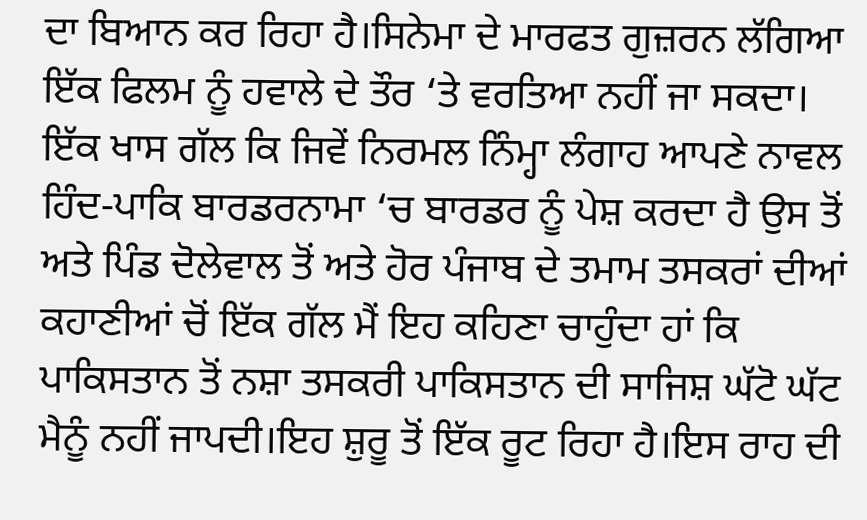ਦਾ ਬਿਆਨ ਕਰ ਰਿਹਾ ਹੈ।ਸਿਨੇਮਾ ਦੇ ਮਾਰਫਤ ਗੁਜ਼ਰਨ ਲੱਗਿਆ ਇੱਕ ਫਿਲਮ ਨੂੰ ਹਵਾਲੇ ਦੇ ਤੌਰ ‘ਤੇ ਵਰਤਿਆ ਨਹੀਂ ਜਾ ਸਕਦਾ।
ਇੱਕ ਖਾਸ ਗੱਲ ਕਿ ਜਿਵੇਂ ਨਿਰਮਲ ਨਿੰਮ੍ਹਾ ਲੰਗਾਹ ਆਪਣੇ ਨਾਵਲ ਹਿੰਦ-ਪਾਕਿ ਬਾਰਡਰਨਾਮਾ ‘ਚ ਬਾਰਡਰ ਨੂੰ ਪੇਸ਼ ਕਰਦਾ ਹੈ ਉਸ ਤੋਂ ਅਤੇ ਪਿੰਡ ਦੋਲੇਵਾਲ ਤੋਂ ਅਤੇ ਹੋਰ ਪੰਜਾਬ ਦੇ ਤਮਾਮ ਤਸਕਰਾਂ ਦੀਆਂ ਕਹਾਣੀਆਂ ਚੋਂ ਇੱਕ ਗੱਲ ਮੈਂ ਇਹ ਕਹਿਣਾ ਚਾਹੁੰਦਾ ਹਾਂ ਕਿ ਪਾਕਿਸਤਾਨ ਤੋਂ ਨਸ਼ਾ ਤਸਕਰੀ ਪਾਕਿਸਤਾਨ ਦੀ ਸਾਜਿਸ਼ ਘੱਟੋ ਘੱਟ ਮੈਨੂੰ ਨਹੀਂ ਜਾਪਦੀ।ਇਹ ਸ਼ੁਰੂ ਤੋਂ ਇੱਕ ਰੂਟ ਰਿਹਾ ਹੈ।ਇਸ ਰਾਹ ਦੀ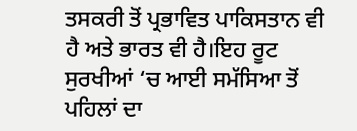ਤਸਕਰੀ ਤੋਂ ਪ੍ਰਭਾਵਿਤ ਪਾਕਿਸਤਾਨ ਵੀ ਹੈ ਅਤੇ ਭਾਰਤ ਵੀ ਹੈ।ਇਹ ਰੂਟ ਸੁਰਖੀਆਂ ‘ਚ ਆਈ ਸਮੱਸਿਆ ਤੋਂ ਪਹਿਲਾਂ ਦਾ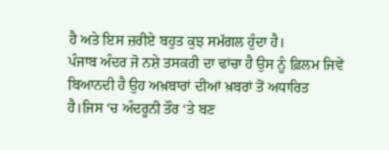ਹੈ ਅਤੇ ਇਸ ਜ਼ਰੀਏ ਬਹੁਤ ਕੁਝ ਸਮੱਗਲ ਹੁੰਦਾ ਹੈ।
ਪੰਜਾਬ ਅੰਦਰ ਜੋ ਨਸ਼ੇ ਤਸਕਰੀ ਦਾ ਢਾਂਚਾ ਹੈ ਉਸ ਨੂੰ ਫ਼ਿਲਮ ਜਿਵੇਂ ਬਿਆਨਦੀ ਹੈ ਉਹ ਅਖ਼ਬਾਰਾਂ ਦੀਆਂ ਖ਼ਬਰਾਂ ਤੋਂ ਅਧਾਰਿਤ ਹੈ।ਜਿਸ ‘ਚ ਅੰਦਰੂਨੀ ਤੌਰ ‘ਤੇ ਬਣ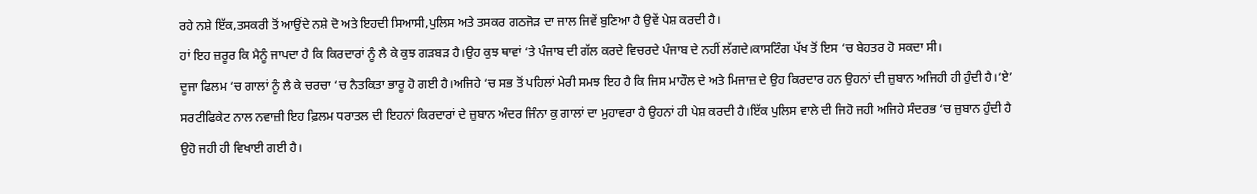ਰਹੇ ਨਸ਼ੇ ਇੱਕ,ਤਸਕਰੀ ਤੋਂ ਆਉਂਦੇ ਨਸ਼ੇ ਦੋ ਅਤੇ ਇਹਦੀ ਸਿਆਸੀ,ਪੁਲਿਸ ਅਤੇ ਤਸਕਰ ਗਠਜੋੜ ਦਾ ਜਾਲ ਜਿਵੇਂ ਬੁਣਿਆ ਹੈ ਉਵੇਂ ਪੇਸ਼ ਕਰਦੀ ਹੈ।
ਹਾਂ ਇਹ ਜ਼ਰੂਰ ਕਿ ਮੈਨੂੰ ਜਾਪਦਾ ਹੈ ਕਿ ਕਿਰਦਾਰਾਂ ਨੂੰ ਲੈ ਕੇ ਕੁਝ ਗੜਬੜ ਹੈ।ਉਹ ਕੁਝ ਥਾਵਾਂ ‘ਤੇ ਪੰਜਾਬ ਦੀ ਗੱਲ ਕਰਦੇ ਵਿਚਰਦੇ ਪੰਜਾਬ ਦੇ ਨਹੀਂ ਲੱਗਦੇ।ਕਾਸਟਿੰਗ ਪੱਖ ਤੋਂ ਇਸ ‘ਚ ਬੇਹਤਰ ਹੋ ਸਕਦਾ ਸੀ।
ਦੂਜਾ ਫਿਲਮ ‘ਚ ਗਾਲਾਂ ਨੂੰ ਲੈ ਕੇ ਚਰਚਾ ‘ਚ ਨੈਤਕਿਤਾ ਭਾਰੂ ਹੋ ਗਈ ਹੈ।ਅਜਿਹੇ ‘ਚ ਸਭ ਤੋਂ ਪਹਿਲਾਂ ਮੇਰੀ ਸਮਝ ਇਹ ਹੈ ਕਿ ਜਿਸ ਮਾਹੌਲ ਦੇ ਅਤੇ ਮਿਜਾਜ਼ ਦੇ ਉਹ ਕਿਰਦਾਰ ਹਨ ਉਹਨਾਂ ਦੀ ਜ਼ੁਬਾਨ ਅਜਿਹੀ ਹੀ ਹੁੰਦੀ ਹੈ।‘ਏ’ ਸਰਟੀਫਿਕੇਟ ਨਾਲ ਨਵਾਜ਼ੀ ਇਹ ਫ਼ਿਲਮ ਧਰਾਤਲ ਦੀ ਇਹਨਾਂ ਕਿਰਦਾਰਾਂ ਦੇ ਜ਼ੁਬਾਨ ਅੰਦਰ ਜਿੰਨਾ ਕੁ ਗਾਲਾਂ ਦਾ ਮੁਹਾਵਰਾ ਹੈ ਉਹਨਾਂ ਹੀ ਪੇਸ਼ ਕਰਦੀ ਹੈ।ਇੱਕ ਪੁਲਿਸ ਵਾਲੇ ਦੀ ਜਿਹੋ ਜਹੀ ਅਜਿਹੇ ਸੰਦਰਭ ‘ਚ ਜ਼ੁਬਾਨ ਹੁੰਦੀ ਹੈ ਉਹੋ ਜਹੀ ਹੀ ਵਿਖਾਈ ਗਈ ਹੈ।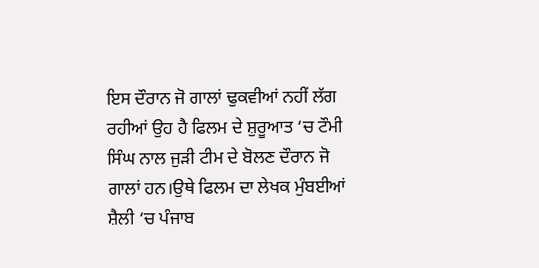ਇਸ ਦੌਰਾਨ ਜੋ ਗਾਲਾਂ ਢੁਕਵੀਆਂ ਨਹੀਂ ਲੱਗ ਰਹੀਆਂ ਉਹ ਹੈ ਫਿਲਮ ਦੇ ਸ਼ੁਰੂਆਤ ‘ਚ ਟੌਮੀ ਸਿੰਘ ਨਾਲ ਜੁੜੀ ਟੀਮ ਦੇ ਬੋਲਣ ਦੌਰਾਨ ਜੋ ਗਾਲਾਂ ਹਨ।ਉਥੇ ਫਿਲਮ ਦਾ ਲੇਖਕ ਮੁੰਬਈਆਂ ਸ਼ੈਲੀ ‘ਚ ਪੰਜਾਬ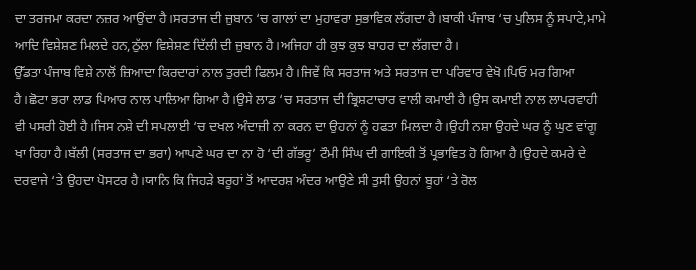ਦਾ ਤਰਜਮਾ ਕਰਦਾ ਨਜ਼ਰ ਆਉਂਦਾ ਹੈ।ਸਰਤਾਜ ਦੀ ਜ਼ੁਬਾਨ ‘ਚ ਗਾਲਾਂ ਦਾ ਮੁਹਾਵਰਾ ਸੁਭਾਵਿਕ ਲੱਗਦਾ ਹੈ।ਬਾਕੀ ਪੰਜਾਬ ‘ਚ ਪੁਲਿਸ ਨੂੰ ਸਪਾਟੇ,ਮਾਮੇ ਆਦਿ ਵਿਸ਼ੇਸ਼ਣ ਮਿਲਦੇ ਹਨ,ਠੁੱਲਾ ਵਿਸ਼ੇਸ਼ਣ ਦਿੱਲੀ ਦੀ ਜ਼ੁਬਾਨ ਹੈ।ਅਜਿਹਾ ਹੀ ਕੁਝ ਕੁਝ ਬਾਹਰ ਦਾ ਲੱਗਦਾ ਹੈ।
ਉੱਡਤਾ ਪੰਜਾਬ ਵਿਸ਼ੇ ਨਾਲੋਂ ਜ਼ਿਆਦਾ ਕਿਰਦਾਰਾਂ ਨਾਲ ਤੁਰਦੀ ਫਿਲਮ ਹੈ।ਜਿਵੇਂ ਕਿ ਸਰਤਾਜ ਅਤੇ ਸਰਤਾਜ ਦਾ ਪਰਿਵਾਰ ਵੇਖੋ।ਪਿਓ ਮਰ ਗਿਆ ਹੈ।ਛੋਟਾ ਭਰਾ ਲਾਡ ਪਿਆਰ ਨਾਲ ਪਾਲਿਆ ਗਿਆ ਹੈ।ਉਸੇ ਲਾਡ ‘ਚ ਸਰਤਾਜ ਦੀ ਭ੍ਰਿਸ਼ਟਾਚਾਰ ਵਾਲੀ ਕਮਾਈ ਹੈ।ਉਸ ਕਮਾਈ ਨਾਲ ਲਾਪਰਵਾਹੀ ਵੀ ਪਸਰੀ ਹੋਈ ਹੈ।ਜਿਸ ਨਸ਼ੇ ਦੀ ਸਪਲਾਈ ‘ਚ ਦਖਲ ਅੰਦਾਜ਼ੀ ਨਾ ਕਰਨ ਦਾ ਉਹਨਾਂ ਨੂੰ ਹਫਤਾ ਮਿਲਦਾ ਹੈ।ਉਹੀ ਨਸ਼ਾ ਉਹਦੇ ਘਰ ਨੂੰ ਘੁਣ ਵਾਂਗੂ ਖਾ ਰਿਹਾ ਹੈ।ਬੱਲੀ (ਸਰਤਾਜ ਦਾ ਭਰਾ) ਆਪਣੇ ਘਰ ਦਾ ਨਾ ਹੋ ‘ਦੀ ਗੱਭਰੂ’ ਟੌਮੀ ਸਿੰਘ ਦੀ ਗਾਇਕੀ ਤੋਂ ਪ੍ਰਭਾਵਿਤ ਹੋ ਗਿਆ ਹੈ।ਉਹਦੇ ਕਮਰੇ ਦੇ ਦਰਵਾਜੇ ‘ਤੇ ਉਹਦਾ ਪੋਸਟਰ ਹੈ।ਯਾਨਿ ਕਿ ਜਿਹੜੇ ਬਰੂਹਾਂ ਤੋਂ ਆਦਰਸ਼ ਅੰਦਰ ਆਉਣੇ ਸੀ ਤੁਸੀ ਉਹਨਾਂ ਬੂਹਾਂ ‘ਤੇ ਰੋਲ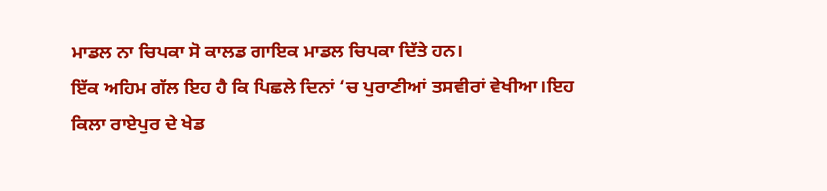ਮਾਡਲ ਨਾ ਚਿਪਕਾ ਸੋ ਕਾਲਡ ਗਾਇਕ ਮਾਡਲ ਚਿਪਕਾ ਦਿੱਤੇ ਹਨ।
ਇੱਕ ਅਹਿਮ ਗੱਲ ਇਹ ਹੈ ਕਿ ਪਿਛਲੇ ਦਿਨਾਂ ‘ਚ ਪੁਰਾਣੀਆਂ ਤਸਵੀਰਾਂ ਵੇਖੀਆ।ਇਹ ਕਿਲਾ ਰਾਏਪੁਰ ਦੇ ਖੇਡ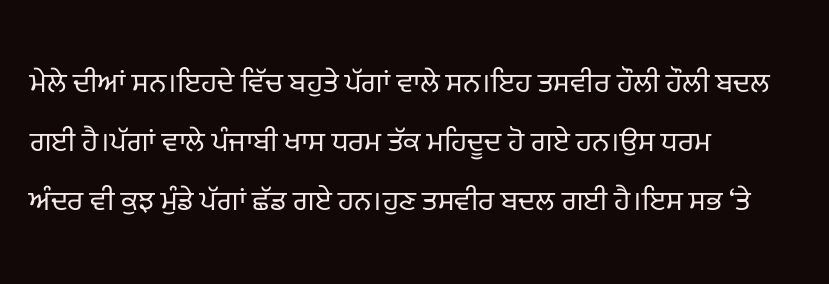ਮੇਲੇ ਦੀਆਂ ਸਨ।ਇਹਦੇ ਵਿੱਚ ਬਹੁਤੇ ਪੱਗਾਂ ਵਾਲੇ ਸਨ।ਇਹ ਤਸਵੀਰ ਹੌਲੀ ਹੌਲੀ ਬਦਲ ਗਈ ਹੈ।ਪੱਗਾਂ ਵਾਲੇ ਪੰਜਾਬੀ ਖਾਸ ਧਰਮ ਤੱਕ ਮਹਿਦੂਦ ਹੋ ਗਏ ਹਨ।ਉਸ ਧਰਮ ਅੰਦਰ ਵੀ ਕੁਝ ਮੁੰਡੇ ਪੱਗਾਂ ਛੱਡ ਗਏ ਹਨ।ਹੁਣ ਤਸਵੀਰ ਬਦਲ ਗਈ ਹੈ।ਇਸ ਸਭ ‘ਤੇ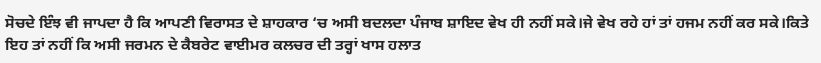ਸੋਚਦੇ ਇੰਝ ਵੀ ਜਾਪਦਾ ਹੈ ਕਿ ਆਪਣੀ ਵਿਰਾਸਤ ਦੇ ਸ਼ਾਹਕਾਰ ‘ਚ ਅਸੀ ਬਦਲਦਾ ਪੰਜਾਬ ਸ਼ਾਇਦ ਵੇਖ ਹੀ ਨਹੀਂ ਸਕੇ।ਜੇ ਵੇਖ ਰਹੇ ਹਾਂ ਤਾਂ ਹਜਮ ਨਹੀਂ ਕਰ ਸਕੇ।ਕਿਤੇ ਇਹ ਤਾਂ ਨਹੀਂ ਕਿ ਅਸੀ ਜਰਮਨ ਦੇ ਕੈਬਰੇਟ ਵਾਈਮਰ ਕਲਚਰ ਦੀ ਤਰ੍ਹਾਂ ਖਾਸ ਹਲਾਤ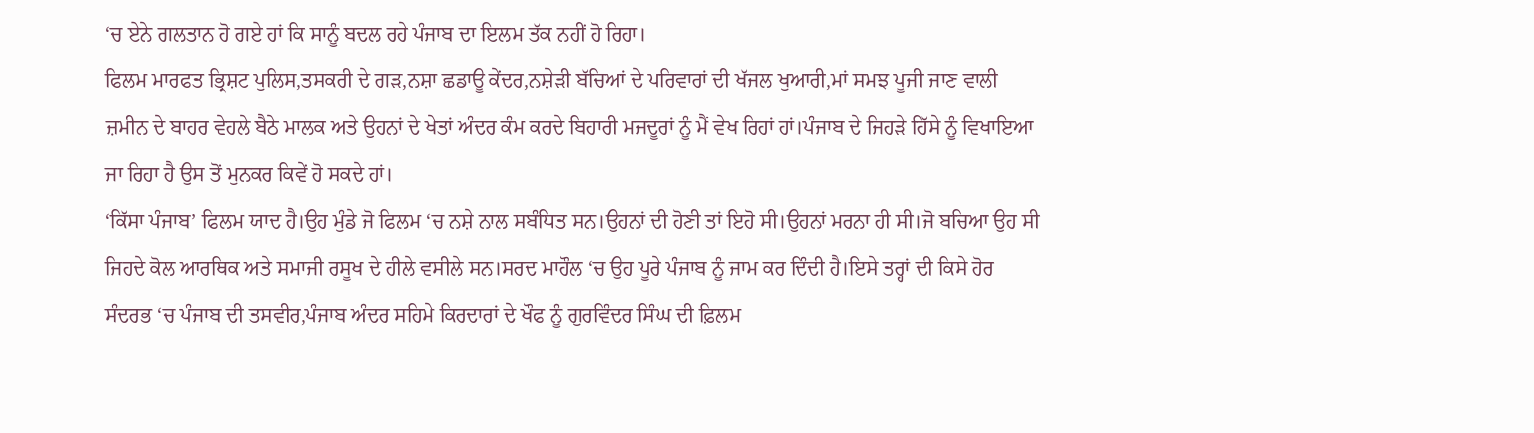‘ਚ ਏਨੇ ਗਲਤਾਨ ਹੋ ਗਏ ਹਾਂ ਕਿ ਸਾਨੂੰ ਬਦਲ ਰਹੇ ਪੰਜਾਬ ਦਾ ਇਲਮ ਤੱਕ ਨਹੀਂ ਹੋ ਰਿਹਾ।
ਫਿਲਮ ਮਾਰਫਤ ਭ੍ਰਿਸ਼ਟ ਪੁਲਿਸ,ਤਸਕਰੀ ਦੇ ਗੜ,ਨਸ਼ਾ ਛਡਾਊ ਕੇਂਦਰ,ਨਸ਼ੇੜੀ ਬੱਚਿਆਂ ਦੇ ਪਰਿਵਾਰਾਂ ਦੀ ਖੱਜਲ ਖੁਆਰੀ,ਮਾਂ ਸਮਝ ਪੂਜੀ ਜਾਣ ਵਾਲੀ ਜ਼ਮੀਨ ਦੇ ਬਾਹਰ ਵੇਹਲੇ ਬੈਠੇ ਮਾਲਕ ਅਤੇ ਉਹਨਾਂ ਦੇ ਖੇਤਾਂ ਅੰਦਰ ਕੰਮ ਕਰਦੇ ਬਿਹਾਰੀ ਮਜਦੂਰਾਂ ਨੂੰ ਮੈਂ ਵੇਖ ਰਿਹਾਂ ਹਾਂ।ਪੰਜਾਬ ਦੇ ਜਿਹੜੇ ਹਿੱਸੇ ਨੂੰ ਵਿਖਾਇਆ ਜਾ ਰਿਹਾ ਹੈ ਉਸ ਤੋਂ ਮੁਨਕਰ ਕਿਵੇਂ ਹੋ ਸਕਦੇ ਹਾਂ।
‘ਕਿੱਸਾ ਪੰਜਾਬ’ ਫਿਲਮ ਯਾਦ ਹੈ।ਉਹ ਮੁੰਡੇ ਜੋ ਫਿਲਮ ‘ਚ ਨਸ਼ੇ ਨਾਲ ਸਬੰਧਿਤ ਸਨ।ਉਹਨਾਂ ਦੀ ਹੋਣੀ ਤਾਂ ਇਹੋ ਸੀ।ਉਹਨਾਂ ਮਰਨਾ ਹੀ ਸੀ।ਜੋ ਬਚਿਆ ਉਹ ਸੀ ਜਿਹਦੇ ਕੋਲ ਆਰਥਿਕ ਅਤੇ ਸਮਾਜੀ ਰਸੂਖ ਦੇ ਹੀਲੇ ਵਸੀਲੇ ਸਨ।ਸਰਦ ਮਾਹੌਲ ‘ਚ ਉਹ ਪੂਰੇ ਪੰਜਾਬ ਨੂੰ ਜਾਮ ਕਰ ਦਿੰਦੀ ਹੈ।ਇਸੇ ਤਰ੍ਹਾਂ ਦੀ ਕਿਸੇ ਹੋਰ ਸੰਦਰਭ ‘ਚ ਪੰਜਾਬ ਦੀ ਤਸਵੀਰ,ਪੰਜਾਬ ਅੰਦਰ ਸਹਿਮੇ ਕਿਰਦਾਰਾਂ ਦੇ ਖੌਫ ਨੂੰ ਗੁਰਵਿੰਦਰ ਸਿੰਘ ਦੀ ਫ਼ਿਲਮ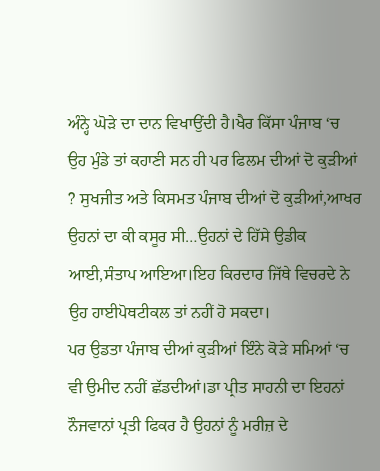ਅੰਨ੍ਹੇ ਘੋੜੇ ਦਾ ਦਾਨ ਵਿਖਾਉਂਦੀ ਹੈ।ਖੈਰ ਕਿੱਸਾ ਪੰਜਾਬ ‘ਚ ਉਹ ਮੁੰਡੇ ਤਾਂ ਕਹਾਣੀ ਸਨ ਹੀ ਪਰ ਫਿਲਮ ਦੀਆਂ ਦੋ ਕੁੜੀਆਂ ? ਸੁਖਜੀਤ ਅਤੇ ਕਿਸਮਤ ਪੰਜਾਬ ਦੀਆਂ ਦੋ ਕੁੜੀਆਂ,ਆਖਰ ਉਹਨਾਂ ਦਾ ਕੀ ਕਸੂਰ ਸੀ…ਉਹਨਾਂ ਦੇ ਹਿੱਸੇ ਉਡੀਕ ਆਈ,ਸੰਤਾਪ ਆਇਆ।ਇਹ ਕਿਰਦਾਰ ਜਿੱਥੇ ਵਿਚਰਦੇ ਨੇ ਉਹ ਹਾਈਪੋਥਟੀਕਲ ਤਾਂ ਨਹੀਂ ਹੋ ਸਕਦਾ।
ਪਰ ਉਡਤਾ ਪੰਜਾਬ ਦੀਆਂ ਕੁੜੀਆਂ ਇੰਨੇ ਕੋੜੇ ਸਮਿਆਂ ‘ਚ ਵੀ ਉਮੀਦ ਨਹੀਂ ਛੱਡਦੀਆਂ।ਡਾ ਪ੍ਰੀਤ ਸਾਹਨੀ ਦਾ ਇਹਨਾਂ ਨੌਜਵਾਨਾਂ ਪ੍ਰਤੀ ਫਿਕਰ ਹੈ ਉਹਨਾਂ ਨੂੰ ਮਰੀਜ਼ ਦੇ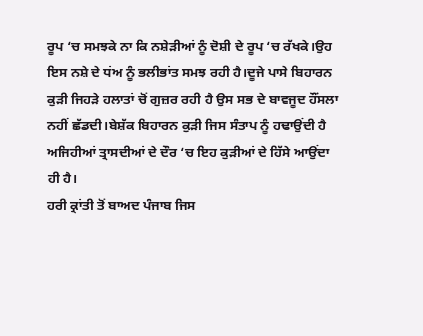ਰੂਪ ‘ਚ ਸਮਝਕੇ ਨਾ ਕਿ ਨਸ਼ੇੜੀਆਂ ਨੂੰ ਦੋਸ਼ੀ ਦੇ ਰੂਪ ‘ਚ ਰੱਖਕੇ।ਉਹ ਇਸ ਨਸ਼ੇ ਦੇ ਧਂਅ ਨੂੰ ਭਲੀਭਾਂਤ ਸਮਝ ਰਹੀ ਹੈ।ਦੂਜੇ ਪਾਸੇ ਬਿਹਾਰਨ ਕੁੜੀ ਜਿਹੜੇ ਹਲਾਤਾਂ ਚੋਂ ਗੁਜ਼ਰ ਰਹੀ ਹੈ ਉਸ ਸਭ ਦੇ ਬਾਵਜੂਦ ਹੌਂਸਲਾ ਨਹੀਂ ਛੱਡਦੀ।ਬੇਸ਼ੱਕ ਬਿਹਾਰਨ ਕੁੜੀ ਜਿਸ ਸੰਤਾਪ ਨੂੰ ਹਢਾਉਂਦੀ ਹੈ ਅਜਿਹੀਆਂ ਤ੍ਰਾਸਦੀਆਂ ਦੇ ਦੌਰ ‘ਚ ਇਹ ਕੁੜੀਆਂ ਦੇ ਹਿੱਸੇ ਆਉਂਦਾ ਹੀ ਹੈ।
ਹਰੀ ਕ੍ਰਾਂਤੀ ਤੋਂ ਬਾਅਦ ਪੰਜਾਬ ਜਿਸ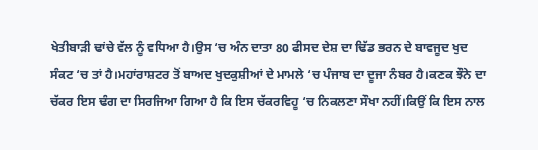ਖੇਤੀਬਾੜੀ ਢਾਂਚੇ ਵੱਲ ਨੂੰ ਵਧਿਆ ਹੈ।ਉਸ ‘ਚ ਅੰਨ ਦਾਤਾ 80 ਫੀਸਦ ਦੇਸ਼ ਦਾ ਢਿੱਡ ਭਰਨ ਦੇ ਬਾਵਜੂਦ ਖੁਦ ਸੰਕਟ ‘ਚ ਤਾਂ ਹੈ।ਮਹਾਂਰਾਸ਼ਟਰ ਤੋਂ ਬਾਅਦ ਖੁਦਕੁਸ਼ੀਆਂ ਦੇ ਮਾਮਲੇ ‘ਚ ਪੰਜਾਬ ਦਾ ਦੂਜਾ ਨੰਬਰ ਹੈ।ਕਣਕ ਝੌਨੇ ਦਾ ਚੱਕਰ ਇਸ ਢੰਗ ਦਾ ਸਿਰਜਿਆ ਗਿਆ ਹੈ ਕਿ ਇਸ ਚੱਕਰਵਿਹੂ ‘ਚ ਨਿਕਲਣਾ ਸੌਖਾ ਨਹੀਂ।ਕਿਉਂ ਕਿ ਇਸ ਨਾਲ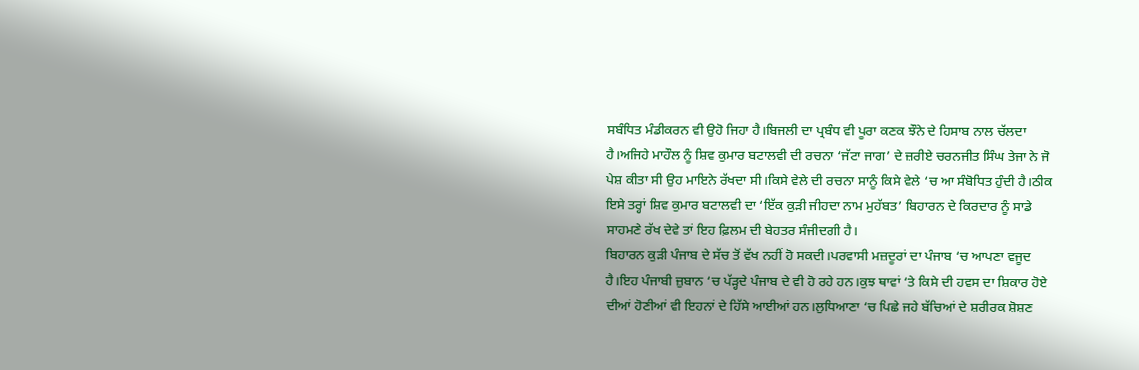ਸਬੰਧਿਤ ਮੰਡੀਕਰਨ ਵੀ ਉਹੋ ਜਿਹਾ ਹੈ।ਬਿਜਲੀ ਦਾ ਪ੍ਰਬੰਧ ਵੀ ਪੂਰਾ ਕਣਕ ਝੌਨੇ ਦੇ ਹਿਸਾਬ ਨਾਲ ਚੱਲਦਾ ਹੈ।ਅਜਿਹੇ ਮਾਹੌਲ ਨੂੰ ਸ਼ਿਵ ਕੁਮਾਰ ਬਟਾਲਵੀ ਦੀ ਰਚਨਾ ‘ਜੱਟਾ ਜਾਗ’ ਦੇ ਜ਼ਰੀਏ ਚਰਨਜੀਤ ਸਿੰਘ ਤੇਜਾ ਨੇ ਜੋ ਪੇਸ਼ ਕੀਤਾ ਸੀ ਉਹ ਮਾਇਨੇ ਰੱਖਦਾ ਸੀ।ਕਿਸੇ ਵੇਲੇ ਦੀ ਰਚਨਾ ਸਾਨੂੰ ਕਿਸੇ ਵੇਲੇ ‘ਚ ਆ ਸੰਬੋਧਿਤ ਹੁੰਦੀ ਹੈ।ਠੀਕ ਇਸੇ ਤਰ੍ਹਾਂ ਸ਼ਿਵ ਕੁਮਾਰ ਬਟਾਲਵੀ ਦਾ ‘ਇੱਕ ਕੁੜੀ ਜੀਹਦਾ ਨਾਮ ਮੁਹੱਬਤ’ ਬਿਹਾਰਨ ਦੇ ਕਿਰਦਾਰ ਨੂੰ ਸਾਡੇ ਸਾਹਮਣੇ ਰੱਖ ਦੇਵੇ ਤਾਂ ਇਹ ਫ਼ਿਲਮ ਦੀ ਬੇਹਤਰ ਸੰਜੀਦਗੀ ਹੈ।
ਬਿਹਾਰਨ ਕੁੜੀ ਪੰਜਾਬ ਦੇ ਸੱਚ ਤੋਂ ਵੱਖ ਨਹੀਂ ਹੋ ਸਕਦੀ।ਪਰਵਾਸੀ ਮਜ਼ਦੂਰਾਂ ਦਾ ਪੰਜਾਬ ‘ਚ ਆਪਣਾ ਵਜੂਦ ਹੈ।ਇਹ ਪੰਜਾਬੀ ਜ਼ੁਬਾਨ ‘ਚ ਪੱੜ੍ਹਦੇ ਪੰਜਾਬ ਦੇ ਵੀ ਹੋ ਰਹੇ ਹਨ।ਕੁਝ ਥਾਵਾਂ ‘ਤੇ ਕਿਸੇ ਦੀ ਹਵਸ ਦਾ ਸ਼ਿਕਾਰ ਹੋਏ ਦੀਆਂ ਹੋਣੀਆਂ ਵੀ ਇਹਨਾਂ ਦੇ ਹਿੱਸੇ ਆਈਆਂ ਹਨ।ਲੁਧਿਆਣਾ ‘ਚ ਪਿਛੇ ਜਹੇ ਬੱਚਿਆਂ ਦੇ ਸ਼ਰੀਰਕ ਸ਼ੋਸ਼ਣ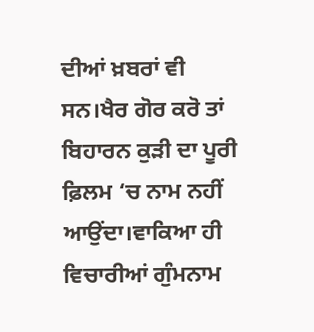ਦੀਆਂ ਖ਼ਬਰਾਂ ਵੀ ਸਨ।ਖੈਰ ਗੋਰ ਕਰੋ ਤਾਂ ਬਿਹਾਰਨ ਕੁੜੀ ਦਾ ਪੂਰੀ ਫ਼ਿਲਮ ‘ਚ ਨਾਮ ਨਹੀਂ ਆਉਂਦਾ।ਵਾਕਿਆ ਹੀ ਵਿਚਾਰੀਆਂ ਗੁੰਮਨਾਮ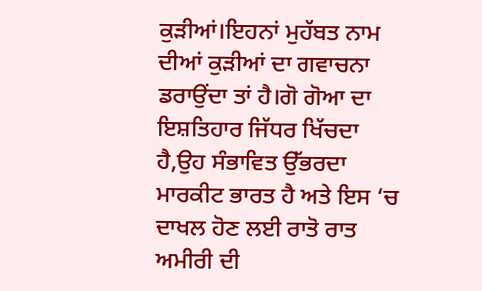ਕੁੜੀਆਂ।ਇਹਨਾਂ ਮੁਹੱਬਤ ਨਾਮ ਦੀਆਂ ਕੁੜੀਆਂ ਦਾ ਗਵਾਚਨਾ ਡਰਾਉਂਦਾ ਤਾਂ ਹੈ।ਗੋ ਗੋਆ ਦਾ ਇਸ਼ਤਿਹਾਰ ਜਿੱਧਰ ਖਿੱਚਦਾ ਹੈ,ਉਹ ਸੰਭਾਵਿਤ ਉੱਭਰਦਾ ਮਾਰਕੀਟ ਭਾਰਤ ਹੈ ਅਤੇ ਇਸ ‘ਚ ਦਾਖਲ ਹੋਣ ਲਈ ਰਾਤੋ ਰਾਤ ਅਮੀਰੀ ਦੀ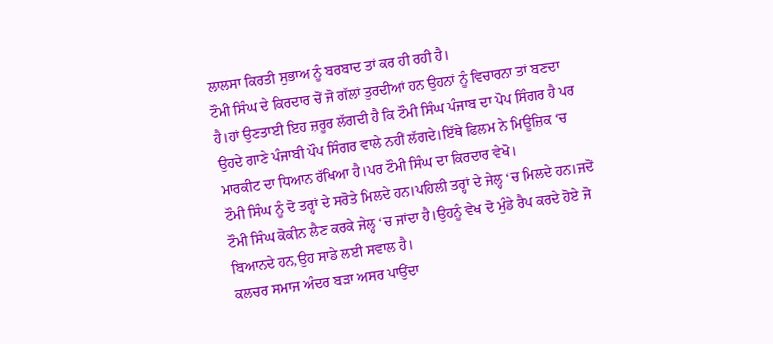ਲਾਲਸਾ ਕਿਰਤੀ ਸੁਭਾਅ ਨੂੰ ਬਰਬਾਦ ਤਾਂ ਕਰ ਹੀ ਰਹੀ ਹੈ।
ਟੌਮੀ ਸਿੰਘ ਦੇ ਕਿਰਦਾਰ ਚੋਂ ਜੋ ਗੱਲਾਂ ਤੁਰਦੀਆਂ ਹਨ ਉਹਨਾਂ ਨੂੰ ਵਿਚਾਰਨਾ ਤਾਂ ਬਣਦਾ ਹੈ।ਹਾਂ ਉਣਤਾਈ ਇਹ ਜ਼ਰੂਰ ਲੱਗਦੀ ਹੈ ਕਿ ਟੌਮੀ ਸਿੰਘ ਪੰਜਾਬ ਦਾ ਪੋਪ ਸਿੰਗਰ ਹੈ ਪਰ ਉਹਦੇ ਗਾਣੇ ਪੰਜਾਬੀ ਪੌਪ ਸਿੰਗਰ ਵਾਲੇ ਨਹੀਂ ਲੱਗਦੇ।ਇੱਥੇ ਫਿਲਮ ਨੇ ਮਿਊਜ਼ਿਕ ‘ਚ ਮਾਰਕੀਟ ਦਾ ਧਿਆਨ ਰੱਖਿਆ ਹੈ।ਪਰ ਟੌਮੀ ਸਿੰਘ ਦਾ ਕਿਰਦਾਰ ਵੇਖੋ।
ਟੌਮੀ ਸਿੰਘ ਨੂੰ ਦੋ ਤਰ੍ਹਾਂ ਦੇ ਸਰੋਤੇ ਮਿਲਦੇ ਹਨ।ਪਹਿਲੀ ਤਰ੍ਹਾਂ ਦੇ ਜੇਲ੍ਹ ‘ਚ ਮਿਲਦੇ ਹਨ।ਜਦੋਂ ਟੌਮੀ ਸਿੰਘ ਕੋਕੀਨ ਲੈਣ ਕਰਕੇ ਜੇਲ੍ਹ ‘ਚ ਜਾਂਦਾ ਹੈ।ਉਹਨੂੰ ਵੇਖ ਦੋ ਮੁੰਡੇ ਰੈਪ ਕਰਦੇ ਹੋਏ ਜੋ ਬਿਆਨਦੇ ਹਨ,ਉਹ ਸਾਡੇ ਲਈ ਸਵਾਲ ਹੈ।
ਕਲਚਰ ਸਮਾਜ ਅੰਦਰ ਬੜਾ ਅਸਰ ਪਾਉਂਦਾ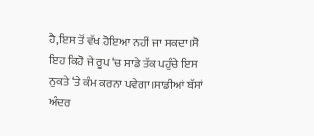ਹੈ,ਇਸ ਤੋਂ ਵੱਖ ਹੋਇਆ ਨਹੀਂ ਜਾ ਸਕਦਾ।ਸੋ ਇਹ ਕਿਹੋ ਜੇ ਰੂਪ ‘ਚ ਸਾਡੇ ਤੱਕ ਪਹੁੰਚੇ ਇਸ ਨੁਕਤੇ ‘ਤੇ ਕੰਮ ਕਰਨਾ ਪਵੇਗਾ।ਸਾਡੀਆਂ ਬੱਸਾਂ ਅੰਦਰ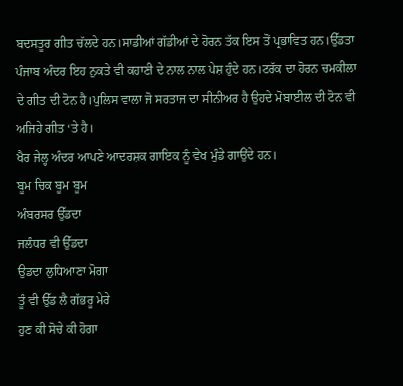ਬਦਸਤੂਰ ਗੀਤ ਚੱਲਦੇ ਹਨ।ਸਾਡੀਆਂ ਗੱਡੀਆਂ ਦੇ ਹੋਰਨ ਤੱਕ ਇਸ ਤੋਂ ਪ੍ਰਭਾਵਿਤ ਹਨ।ਉੱਡਤਾ ਪੰਜਾਬ ਅੰਦਰ ਇਹ ਨੁਕਤੇ ਵੀ ਕਹਾਣੀ ਦੇ ਨਾਲ ਨਾਲ ਪੇਸ਼ ਹੁੰਦੇ ਹਨ।ਟਰੱਕ ਦਾ ਹੋਰਨ ਚਮਕੀਲਾ ਦੇ ਗੀਤ ਦੀ ਟੋਨ ਹੈ।ਪੁਲਿਸ ਵਾਲਾ ਜੋ ਸਰਤਾਜ ਦਾ ਸੀਨੀਅਰ ਹੈ ਉਹਦੇ ਮੋਬਾਈਲ ਦੀ ਟੋਨ ਵੀ ਅਜਿਹੇ ਗੀਤ ‘ਤੇ ਹੈ।
ਖੈਰ ਜੇਲ੍ਹ ਅੰਦਰ ਆਪਣੇ ਆਦਰਸ਼ਕ ਗਾਇਕ ਨੂੰ ਵੇਖ ਮੁੰਡੇ ਗਾਉਂਦੇ ਹਨ।
ਬੂਮ ਚਿਕ ਬੂਮ ਬੂਮ
ਅੰਬਰਸਰ ਉੱਡਦਾ
ਜਲੰਧਰ ਵੀ ਉੱਡਦਾ
ਉਡਦਾ ਲੁਧਿਆਣਾ ਮੋਗਾ
ਤੂੰ ਵੀ ਉੱਡ ਲੈ ਗੱਭਰੂ ਮੇਰੇ
ਹੁਣ ਕੀ ਸੋਚੇ ਕੀ ਹੋਗਾ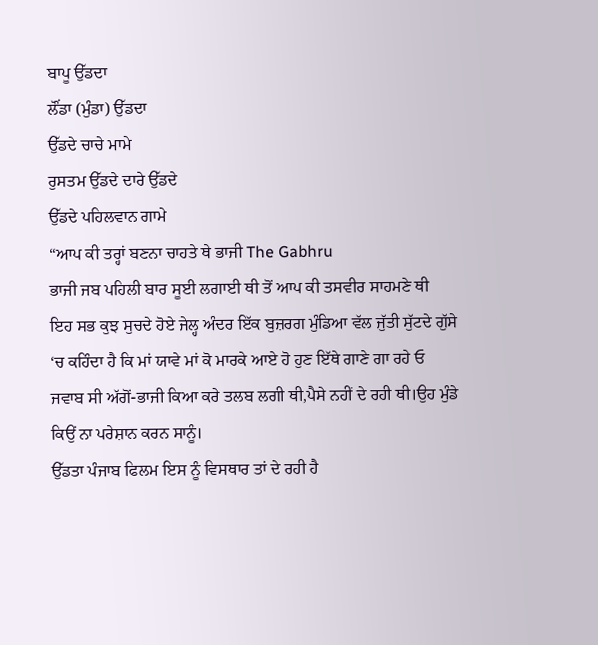ਬਾਪੂ ਉੱਡਦਾ
ਲੌਂਡਾ (ਮੁੰਡਾ) ਉੱਡਦਾ
ਉੱਡਦੇ ਚਾਚੇ ਮਾਮੇ
ਰੁਸਤਮ ਉੱਡਦੇ ਦਾਰੇ ਉੱਡਦੇ
ਉੱਡਦੇ ਪਹਿਲਵਾਨ ਗਾਮੇ
“ਆਪ ਕੀ ਤਰ੍ਹਾਂ ਬਣਨਾ ਚਾਹਤੇ ਥੇ ਭਾਜੀ The Gabhru
ਭਾਜੀ ਜਬ ਪਹਿਲੀ ਬਾਰ ਸੂਈ ਲਗਾਈ ਥੀ ਤੋਂ ਆਪ ਕੀ ਤਸਵੀਰ ਸਾਹਮਣੇ ਥੀ
ਇਹ ਸਭ ਕੁਝ ਸੁਚਦੇ ਹੋਏ ਜੇਲ੍ਹ ਅੰਦਰ ਇੱਕ ਬੁਜ਼ਰਗ ਮੁੰਡਿਆ ਵੱਲ ਜੁੱਤੀ ਸੁੱਟਦੇ ਗੁੱਸੇ ‘ਚ ਕਹਿੰਦਾ ਹੈ ਕਿ ਮਾਂ ਯਾਵੇ ਮਾਂ ਕੋ ਮਾਰਕੇ ਆਏ ਹੋ ਹੁਣ ਇੱਥੇ ਗਾਣੇ ਗਾ ਰਹੇ ਓ
ਜਵਾਬ ਸੀ ਅੱਗੋਂ-ਭਾਜੀ ਕਿਆ ਕਰੇ ਤਲਬ ਲਗੀ ਥੀ,ਪੈਸੇ ਨਹੀਂ ਦੇ ਰਹੀ ਥੀ।ਉਹ ਮੁੰਡੇ ਕਿਉਂ ਨਾ ਪਰੇਸ਼ਾਨ ਕਰਨ ਸਾਨੂੰ।
ਉੱਡਤਾ ਪੰਜਾਬ ਫਿਲਮ ਇਸ ਨੂੰ ਵਿਸਥਾਰ ਤਾਂ ਦੇ ਰਹੀ ਹੈ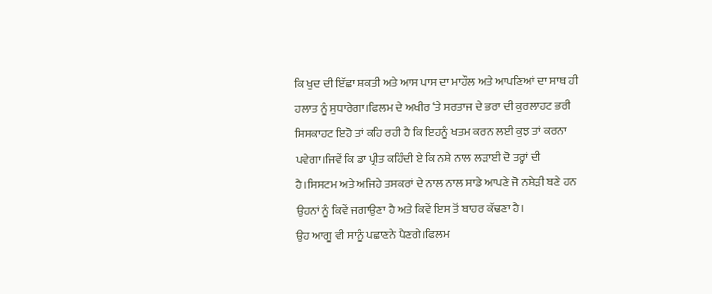ਕਿ ਖੁਦ ਦੀ ਇੱਛਾ ਸ਼ਕਤੀ ਅਤੇ ਆਸ ਪਾਸ ਦਾ ਮਾਹੌਲ ਅਤੇ ਆਪਣਿਆਂ ਦਾ ਸਾਥ ਹੀ ਹਲਾਤ ਨੂੰ ਸੁਧਾਰੇਗਾ।ਫਿਲਮ ਦੇ ਅਖੀਰ ‘ਤੇ ਸਰਤਾਜ ਦੇ ਭਰਾ ਦੀ ਕੁਰਲਾਹਟ ਭਰੀ ਸਿਸਕਾਹਟ ਇਹੋ ਤਾਂ ਕਹਿ ਰਹੀ ਹੈ ਕਿ ਇਹਨੂੰ ਖਤਮ ਕਰਨ ਲਈ ਕੁਝ ਤਾਂ ਕਰਨਾ ਪਵੇਗਾ।ਜਿਵੇਂ ਕਿ ਡਾ ਪ੍ਰੀਤ ਕਹਿੰਦੀ ਏ ਕਿ ਨਸ਼ੇ ਨਾਲ ਲੜਾਈ ਦੋ ਤਰ੍ਹਾਂ ਦੀ ਹੈ।ਸਿਸਟਮ ਅਤੇ ਅਜਿਹੇ ਤਸਕਰਾਂ ਦੇ ਨਾਲ ਨਾਲ ਸਾਡੇ ਆਪਣੇ ਜੋ ਨਸ਼ੇੜੀ ਬਣੇ ਹਨ ਉਹਨਾਂ ਨੂੰ ਕਿਵੇਂ ਜਗਾਉਣਾ ਹੈ ਅਤੇ ਕਿਵੇਂ ਇਸ ਤੋਂ ਬਾਹਰ ਕੱਢਣਾ ਹੈ।
ਉਹ ਆਗੂ ਵੀ ਸਾਨੂੰ ਪਛਾਣਨੇ ਪੈਣਗੇ।ਫਿਲਮ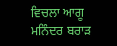ਵਿਚਲਾ ਆਗੂ ਮਨਿੰਦਰ ਬਰਾੜ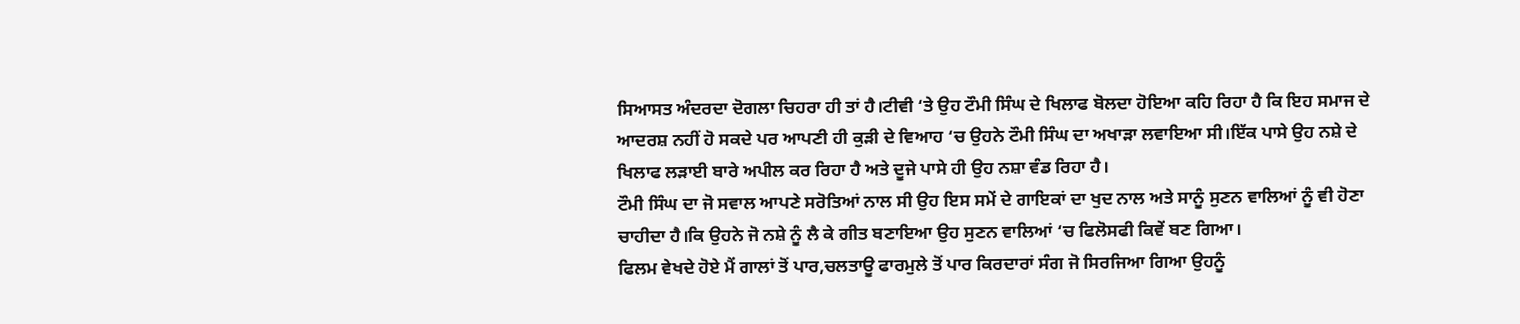ਸਿਆਸਤ ਅੰਦਰਦਾ ਦੋਗਲਾ ਚਿਹਰਾ ਹੀ ਤਾਂ ਹੈ।ਟੀਵੀ ‘ਤੇ ਉਹ ਟੌਮੀ ਸਿੰਘ ਦੇ ਖਿਲਾਫ ਬੋਲਦਾ ਹੋਇਆ ਕਹਿ ਰਿਹਾ ਹੈ ਕਿ ਇਹ ਸਮਾਜ ਦੇ ਆਦਰਸ਼ ਨਹੀਂ ਹੋ ਸਕਦੇ ਪਰ ਆਪਣੀ ਹੀ ਕੁੜੀ ਦੇ ਵਿਆਹ ‘ਚ ਉਹਨੇ ਟੌਮੀ ਸਿੰਘ ਦਾ ਅਖਾੜਾ ਲਵਾਇਆ ਸੀ।ਇੱਕ ਪਾਸੇ ਉਹ ਨਸ਼ੇ ਦੇ ਖਿਲਾਫ ਲੜਾਈ ਬਾਰੇ ਅਪੀਲ ਕਰ ਰਿਹਾ ਹੈ ਅਤੇ ਦੂਜੇ ਪਾਸੇ ਹੀ ਉਹ ਨਸ਼ਾ ਵੰਡ ਰਿਹਾ ਹੈ।
ਟੌਮੀ ਸਿੰਘ ਦਾ ਜੋ ਸਵਾਲ ਆਪਣੇ ਸਰੋਤਿਆਂ ਨਾਲ ਸੀ ਉਹ ਇਸ ਸਮੇਂ ਦੇ ਗਾਇਕਾਂ ਦਾ ਖੁਦ ਨਾਲ ਅਤੇ ਸਾਨੂੰ ਸੁਣਨ ਵਾਲਿਆਂ ਨੂੰ ਵੀ ਹੋਣਾ ਚਾਹੀਦਾ ਹੈ।ਕਿ ਉਹਨੇ ਜੋ ਨਸ਼ੇ ਨੂੰ ਲੈ ਕੇ ਗੀਤ ਬਣਾਇਆ ਉਹ ਸੁਣਨ ਵਾਲਿਆਂ ‘ਚ ਫਿਲੋਸਫੀ ਕਿਵੇਂ ਬਣ ਗਿਆ।
ਫਿਲਮ ਵੇਖਦੇ ਹੋਏ ਮੈਂ ਗਾਲਾਂ ਤੋਂ ਪਾਰ,ਚਲਤਾਊ ਫਾਰਮੁਲੇ ਤੋਂ ਪਾਰ ਕਿਰਦਾਰਾਂ ਸੰਗ ਜੋ ਸਿਰਜਿਆ ਗਿਆ ਉਹਨੂੰ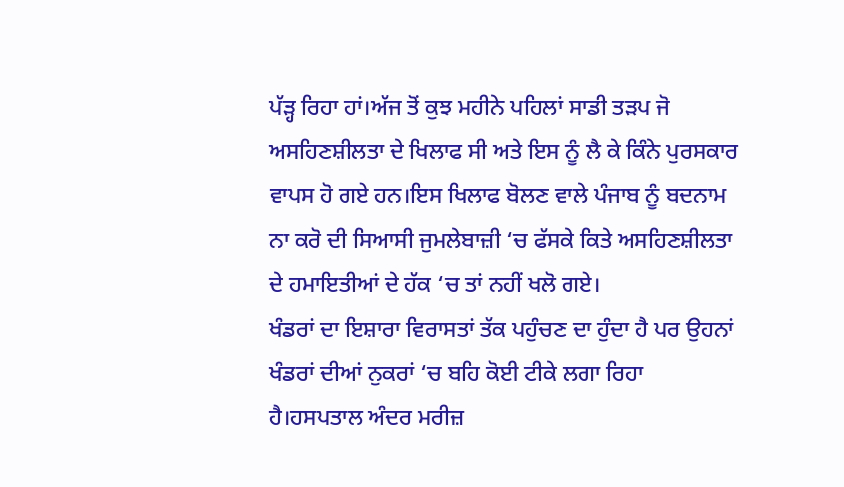ਪੱੜ੍ਹ ਰਿਹਾ ਹਾਂ।ਅੱਜ ਤੋਂ ਕੁਝ ਮਹੀਨੇ ਪਹਿਲਾਂ ਸਾਡੀ ਤੜਪ ਜੋ ਅਸਹਿਣਸ਼ੀਲਤਾ ਦੇ ਖਿਲਾਫ ਸੀ ਅਤੇ ਇਸ ਨੂੰ ਲੈ ਕੇ ਕਿੰਨੇ ਪੁਰਸਕਾਰ ਵਾਪਸ ਹੋ ਗਏ ਹਨ।ਇਸ ਖਿਲਾਫ ਬੋਲਣ ਵਾਲੇ ਪੰਜਾਬ ਨੂੰ ਬਦਨਾਮ ਨਾ ਕਰੋ ਦੀ ਸਿਆਸੀ ਜੁਮਲੇਬਾਜ਼ੀ ‘ਚ ਫੱਸਕੇ ਕਿਤੇ ਅਸਹਿਣਸ਼ੀਲਤਾ ਦੇ ਹਮਾਇਤੀਆਂ ਦੇ ਹੱਕ ‘ਚ ਤਾਂ ਨਹੀਂ ਖਲੋ ਗਏ।
ਖੰਡਰਾਂ ਦਾ ਇਸ਼ਾਰਾ ਵਿਰਾਸਤਾਂ ਤੱਕ ਪਹੁੰਚਣ ਦਾ ਹੁੰਦਾ ਹੈ ਪਰ ਉਹਨਾਂ ਖੰਡਰਾਂ ਦੀਆਂ ਨੁਕਰਾਂ ‘ਚ ਬਹਿ ਕੋਈ ਟੀਕੇ ਲਗਾ ਰਿਹਾ ਹੈ।ਹਸਪਤਾਲ ਅੰਦਰ ਮਰੀਜ਼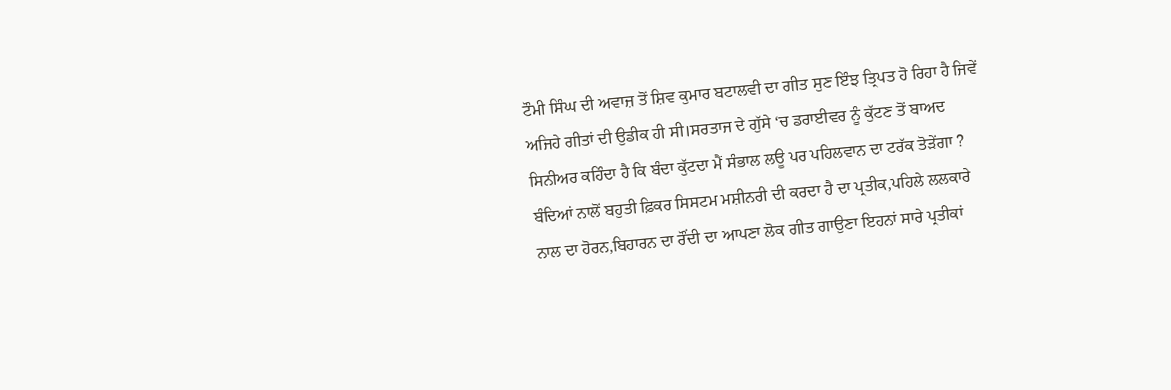ਟੌਮੀ ਸਿੰਘ ਦੀ ਅਵਾਜ਼ ਤੋਂ ਸ਼ਿਵ ਕੁਮਾਰ ਬਟਾਲਵੀ ਦਾ ਗੀਤ ਸੁਣ ਇੰਝ ਤ੍ਰਿਪਤ ਹੋ ਰਿਹਾ ਹੈ ਜਿਵੇਂ ਅਜਿਹੇ ਗੀਤਾਂ ਦੀ ਉਡੀਕ ਹੀ ਸੀ।ਸਰਤਾਜ ਦੇ ਗੁੱਸੇ ‘ਚ ਡਰਾਈਵਰ ਨੂੰ ਕੁੱਟਣ ਤੋਂ ਬਾਅਦ ਸਿਨੀਅਰ ਕਹਿੰਦਾ ਹੈ ਕਿ ਬੰਦਾ ਕੁੱਟਦਾ ਮੈਂ ਸੰਭਾਲ ਲਊ ਪਰ ਪਹਿਲਵਾਨ ਦਾ ਟਰੱਕ ਤੋੜੇਂਗਾ ? ਬੰਦਿਆਂ ਨਾਲੋਂ ਬਹੁਤੀ ਫ਼ਿਕਰ ਸਿਸਟਮ ਮਸ਼ੀਨਰੀ ਦੀ ਕਰਦਾ ਹੈ ਦਾ ਪ੍ਰਤੀਕ,ਪਹਿਲੇ ਲਲਕਾਰੇ ਨਾਲ ਦਾ ਹੋਰਨ,ਬਿਹਾਰਨ ਦਾ ਰੌਂਦੀ ਦਾ ਆਪਣਾ ਲੋਕ ਗੀਤ ਗਾਉਣਾ ਇਹਨਾਂ ਸਾਰੇ ਪ੍ਰਤੀਕਾਂ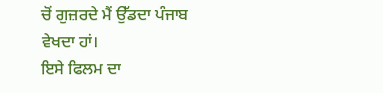ਚੋਂ ਗੁਜ਼ਰਦੇ ਮੈਂ ਉੱਡਦਾ ਪੰਜਾਬ ਵੇਖਦਾ ਹਾਂ।
ਇਸੇ ਫਿਲਮ ਦਾ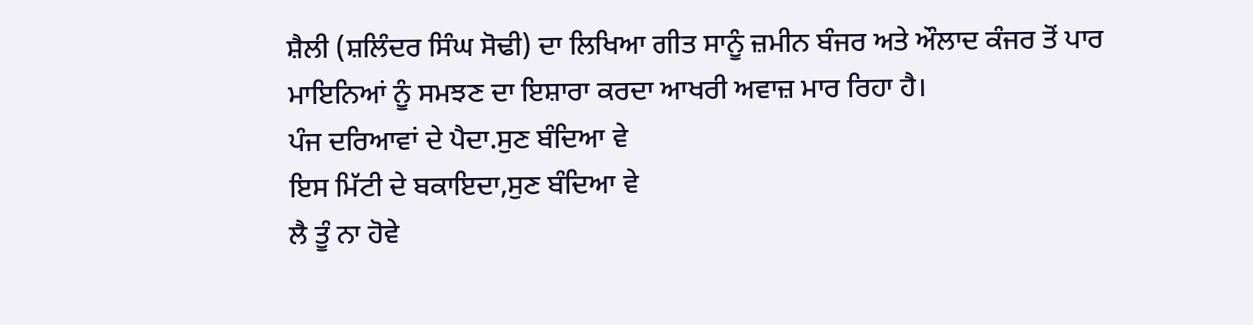ਸ਼ੈਲੀ (ਸ਼ਲਿੰਦਰ ਸਿੰਘ ਸੋਢੀ) ਦਾ ਲਿਖਿਆ ਗੀਤ ਸਾਨੂੰ ਜ਼ਮੀਨ ਬੰਜਰ ਅਤੇ ਔਲਾਦ ਕੰਜਰ ਤੋਂ ਪਾਰ ਮਾਇਨਿਆਂ ਨੂੰ ਸਮਝਣ ਦਾ ਇਸ਼ਾਰਾ ਕਰਦਾ ਆਖਰੀ ਅਵਾਜ਼ ਮਾਰ ਰਿਹਾ ਹੈ।
ਪੰਜ ਦਰਿਆਵਾਂ ਦੇ ਪੈਦਾ.ਸੁਣ ਬੰਦਿਆ ਵੇ
ਇਸ ਮਿੱਟੀ ਦੇ ਬਕਾਇਦਾ,ਸੁਣ ਬੰਦਿਆ ਵੇ
ਲੈ ਤੂੰ ਨਾ ਹੋਵੇ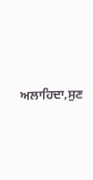ਅਲਾਹਿਦਾ,ਸੁਣ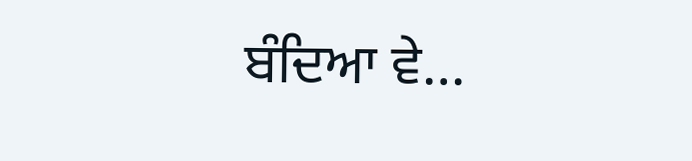ਬੰਦਿਆ ਵੇ…